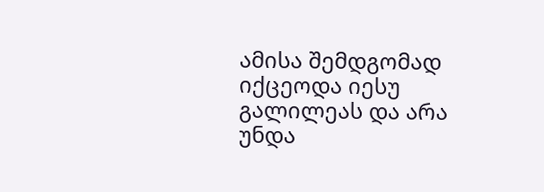ამისა შემდგომად იქცეოდა იესუ გალილეას და არა უნდა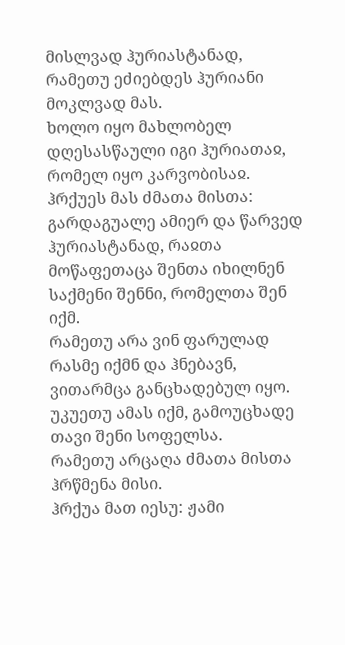მისლვად ჰურიასტანად, რამეთუ ეძიებდეს ჰურიანი მოკლვად მას.
ხოლო იყო მახლობელ დღესასწაული იგი ჰურიათაჲ, რომელ იყო კარვობისაჲ.
ჰრქუეს მას ძმათა მისთა: გარდაგუალე ამიერ და წარვედ ჰურიასტანად, რაჲთა მოწაფეთაცა შენთა იხილნენ საქმენი შენნი, რომელთა შენ იქმ.
რამეთუ არა ვინ ფარულად რასმე იქმნ და ჰნებავნ, ვითარმცა განცხადებულ იყო. უკუეთუ ამას იქმ, გამოუცხადე თავი შენი სოფელსა.
რამეთუ არცაღა ძმათა მისთა ჰრწმენა მისი.
ჰრქუა მათ იესუ: ჟამი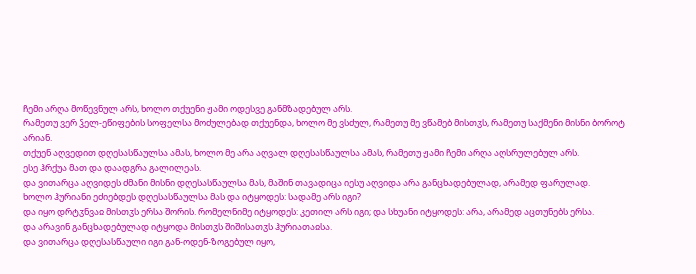ჩემი არღა მოწევნულ არს, ხოლო თქუენი ჟამი ოდესვე განმზადებულ არს.
რამეთუ ვერ ჴელ-ეწიფების სოფელსა მოძულებად თქუენდა, ხოლო მე ვსძულ, რამეთუ მე ვწამებ მისთჳს, რამეთუ საქმენი მისნი ბოროტ არიან.
თქუენ აღვედით დღესასწაულსა ამას, ხოლო მე არა აღვალ დღესასწაულსა ამას, რამეთუ ჟამი ჩემი არღა აღსრულებულ არს.
ესე ჰრქუა მათ და დაადგრა გალილეას.
და ვითარცა აღვიდეს ძმანი მისნი დღესასწაულსა მას, მაშინ თავადიცა იესუ აღვიდა არა განცხადებულად, არამედ ფარულად.
ხოლო ჰურიანი ეძიებდეს დღესასწაულსა მას და იტყოდეს: სადამე არს იგი?
და იყო დრტჳნვაჲ მისთჳს ერსა შორის. რომელნიმე იტყოდეს: კეთილ არს იგი; და სხუანი იტყოდეს: არა, არამედ აცთუნებს ერსა.
და არავინ განცხადებულად იტყოდა მისთჳს შიშისათჳს ჰურიათაჲსა.
და ვითარცა დღესასწაული იგი გან-ოდენ-ზოგებულ იყო,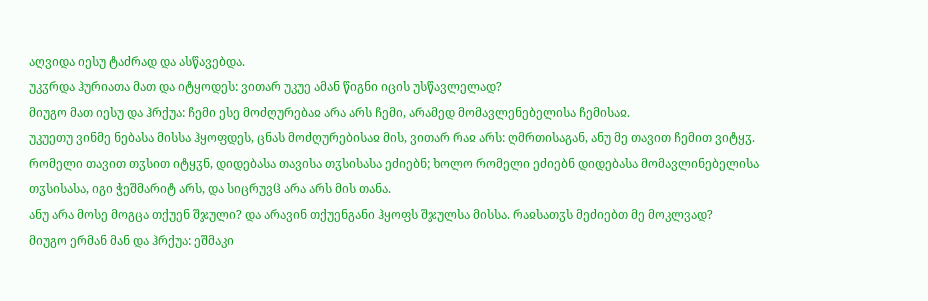აღვიდა იესუ ტაძრად და ასწავებდა.
უკჳრდა ჰურიათა მათ და იტყოდეს: ვითარ უკუე ამან წიგნი იცის უსწავლელად?
მიუგო მათ იესუ და ჰრქუა: ჩემი ესე მოძღურებაჲ არა არს ჩემი, არამედ მომავლენებელისა ჩემისაჲ.
უკუეთუ ვინმე ნებასა მისსა ჰყოფდეს, ცნას მოძღურებისაჲ მის, ვითარ რაჲ არს: ღმრთისაგან, ანუ მე თავით ჩემით ვიტყჳ.
რომელი თავით თჳსით იტყჳნ, დიდებასა თავისა თჳსისასა ეძიებნ; ხოლო რომელი ეძიებნ დიდებასა მომავლინებელისა თჳსისასა, იგი ჭეშმარიტ არს, და სიცრუვჱ არა არს მის თანა.
ანუ არა მოსე მოგცა თქუენ შჯული? და არავინ თქუენგანი ჰყოფს შჯულსა მისსა. რაჲსათჳს მეძიებთ მე მოკლვად?
მიუგო ერმან მან და ჰრქუა: ეშმაკი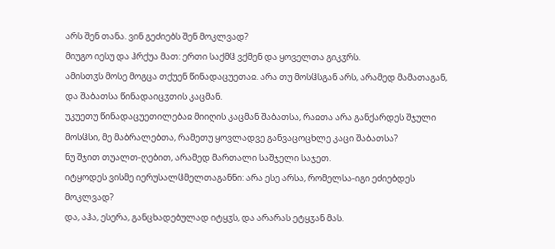არს შენ თანა. ვინ გეძიებს შენ მოკლვად?
მიუგო იესუ და ჰრქუა მათ: ერთი საქმჱ ვქმენ და ყოველთა გიკჳრს.
ამისთჳს მოსე მოგცა თქუენ წინადაცუეთაჲ. არა თუ მოსჱსგან არს, არამედ მამათაგან, და შაბათსა წინადაიცჳთის კაცმან.
უკუეთუ წინადაცუეთილებაჲ მიიღის კაცმან შაბათსა, რაჲთა არა განქარდეს შჯული მოსჱსი, მე მაბრალებთა, რამეთუ ყოვლადვე განვაცოცხლე კაცი შაბათსა?
ნუ შჯით თუალთ-ღებით, არამედ მართალი საშჯელი საჯეთ.
იტყოდეს ვისმე იერუსალჱმელთაგანნი: არა ესე არსა, რომელსა-იგი ეძიებდეს მოკლვად?
და, აჰა, ესერა, განცხადებულად იტყჳს, და არარას ეტყჳან მას.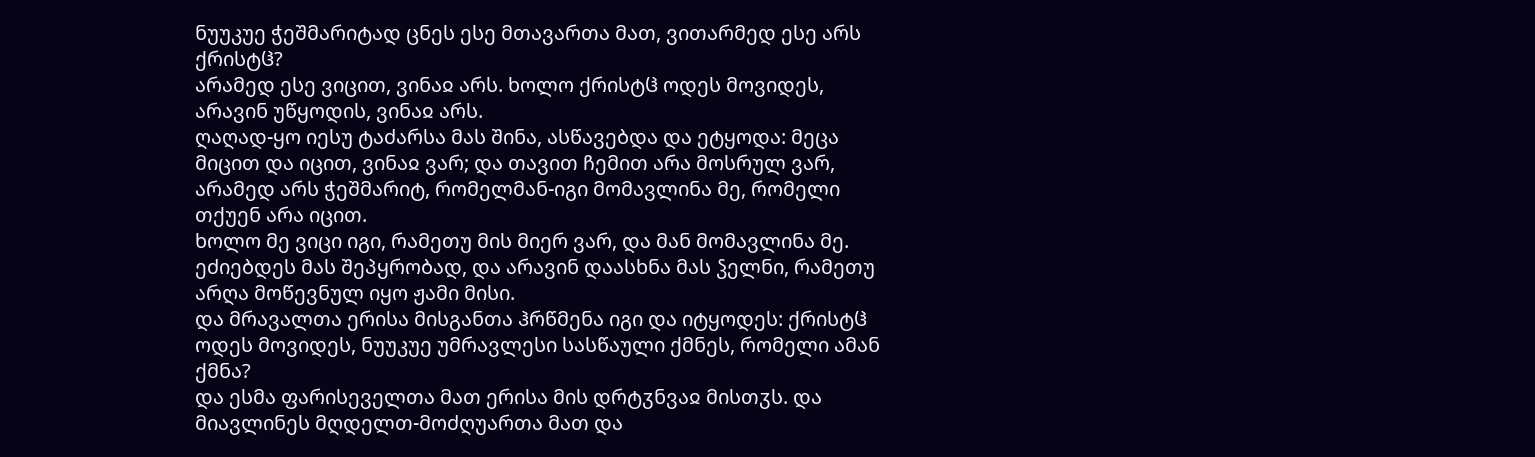ნუუკუე ჭეშმარიტად ცნეს ესე მთავართა მათ, ვითარმედ ესე არს ქრისტჱ?
არამედ ესე ვიცით, ვინაჲ არს. ხოლო ქრისტჱ ოდეს მოვიდეს, არავინ უწყოდის, ვინაჲ არს.
ღაღად-ყო იესუ ტაძარსა მას შინა, ასწავებდა და ეტყოდა: მეცა მიცით და იცით, ვინაჲ ვარ; და თავით ჩემით არა მოსრულ ვარ, არამედ არს ჭეშმარიტ, რომელმან-იგი მომავლინა მე, რომელი თქუენ არა იცით.
ხოლო მე ვიცი იგი, რამეთუ მის მიერ ვარ, და მან მომავლინა მე.
ეძიებდეს მას შეპყრობად, და არავინ დაასხნა მას ჴელნი, რამეთუ არღა მოწევნულ იყო ჟამი მისი.
და მრავალთა ერისა მისგანთა ჰრწმენა იგი და იტყოდეს: ქრისტჱ ოდეს მოვიდეს, ნუუკუე უმრავლესი სასწაული ქმნეს, რომელი ამან ქმნა?
და ესმა ფარისეველთა მათ ერისა მის დრტჳნვაჲ მისთჳს. და მიავლინეს მღდელთ-მოძღუართა მათ და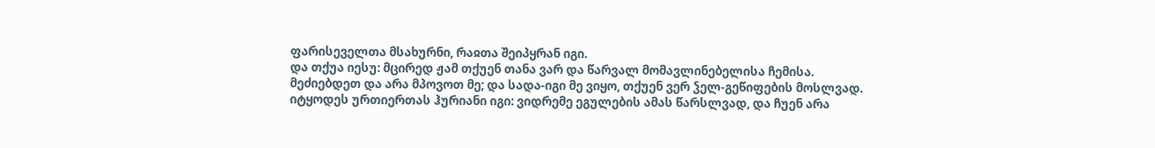ფარისეველთა მსახურნი, რაჲთა შეიპყრან იგი.
და თქუა იესუ: მცირედ ჟამ თქუენ თანა ვარ და წარვალ მომავლინებელისა ჩემისა.
მეძიებდეთ და არა მპოვოთ მე; და სადა-იგი მე ვიყო, თქუენ ვერ ჴელ-გეწიფების მოსლვად.
იტყოდეს ურთიერთას ჰურიანი იგი: ვიდრემე ეგულების ამას წარსლვად, და ჩუენ არა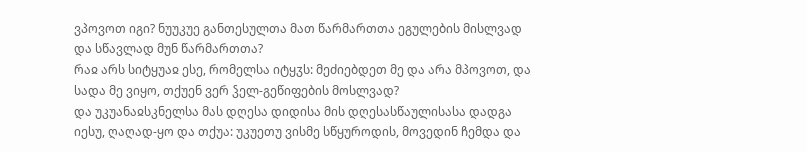ვპოვოთ იგი? ნუუკუე განთესულთა მათ წარმართთა ეგულების მისლვად და სწავლად მუნ წარმართთა?
რაჲ არს სიტყუაჲ ესე, რომელსა იტყჳს: მეძიებდეთ მე და არა მპოვოთ, და სადა მე ვიყო, თქუენ ვერ ჴელ-გეწიფების მოსლვად?
და უკუანაჲსკნელსა მას დღესა დიდისა მის დღესასწაულისასა დადგა იესუ, ღაღად-ყო და თქუა: უკუეთუ ვისმე სწყუროდის, მოვედინ ჩემდა და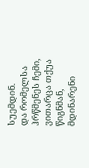სუემდინ.
და რომელსა ჰრწმენეს ჩემი, ვითარცა თქუა წიგნმან, მდინარენი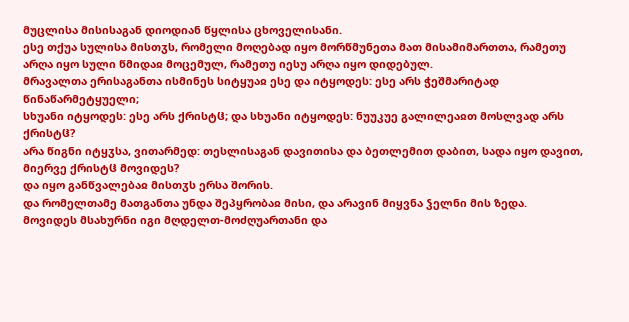მუცლისა მისისაგან დიოდიან წყლისა ცხოველისანი.
ესე თქუა სულისა მისთჳს, რომელი მოღებად იყო მორწმუნეთა მათ მისამიმართთა, რამეთუ არღა იყო სული წმიდაჲ მოცემულ, რამეთუ იესუ არღა იყო დიდებულ.
მრავალთა ერისაგანთა ისმინეს სიტყუაჲ ესე და იტყოდეს: ესე არს ჭეშმარიტად წინაწარმეტყუელი;
სხუანი იტყოდეს: ესე არს ქრისტჱ; და სხუანი იტყოდეს: ნუუკუე გალილეაჲთ მოსლვად არს ქრისტჱ?
არა წიგნი იტყჳსა, ვითარმედ: თესლისაგან დავითისა და ბეთლემით დაბით, სადა იყო დავით, მიერვე ქრისტჱ მოვიდეს?
და იყო განწვალებაჲ მისთჳს ერსა შორის.
და რომელთამე მათგანთა უნდა შეპყრობაჲ მისი, და არავინ მიყვნა ჴელნი მის ზედა.
მოვიდეს მსახურნი იგი მღდელთ-მოძღუართანი და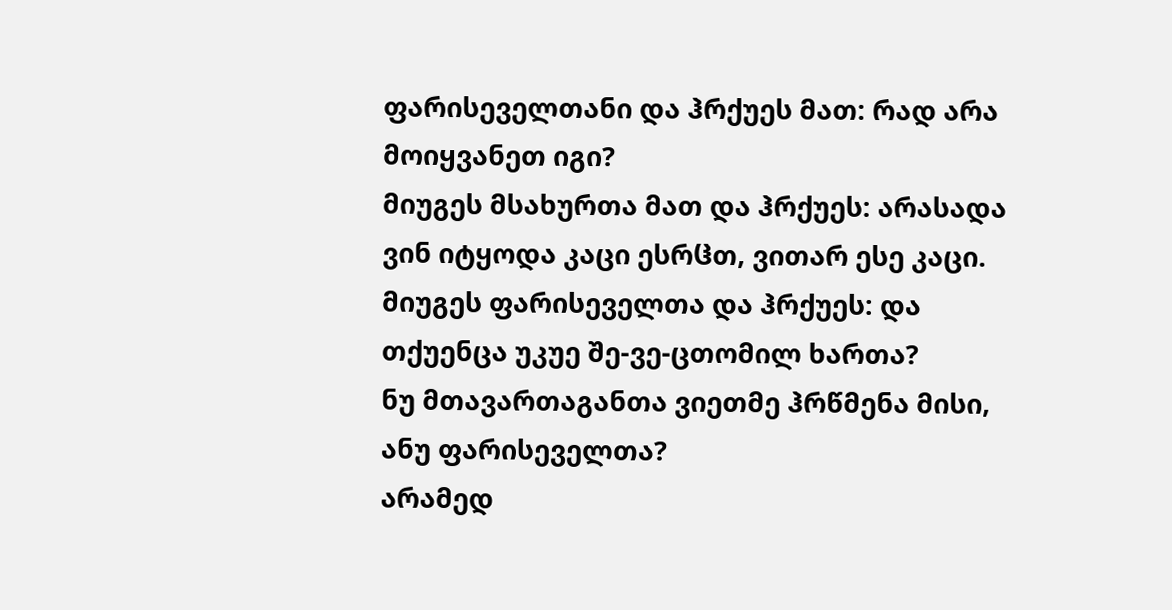ფარისეველთანი და ჰრქუეს მათ: რად არა მოიყვანეთ იგი?
მიუგეს მსახურთა მათ და ჰრქუეს: არასადა ვინ იტყოდა კაცი ესრჱთ, ვითარ ესე კაცი.
მიუგეს ფარისეველთა და ჰრქუეს: და თქუენცა უკუე შე-ვე-ცთომილ ხართა?
ნუ მთავართაგანთა ვიეთმე ჰრწმენა მისი, ანუ ფარისეველთა?
არამედ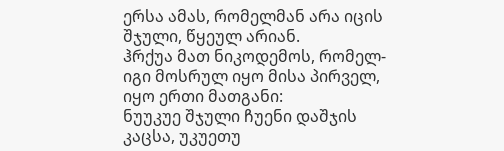ერსა ამას, რომელმან არა იცის შჯული, წყეულ არიან.
ჰრქუა მათ ნიკოდემოს, რომელ-იგი მოსრულ იყო მისა პირველ, იყო ერთი მათგანი:
ნუუკუე შჯული ჩუენი დაშჯის კაცსა, უკუეთუ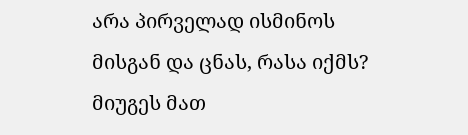არა პირველად ისმინოს მისგან და ცნას, რასა იქმს?
მიუგეს მათ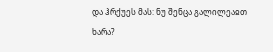და ჰრქუეს მას: ნუ შენცა გალილეაჲთ ხარა?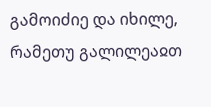გამოიძიე და იხილე, რამეთუ გალილეაჲთ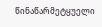წინაწარმეტყუელი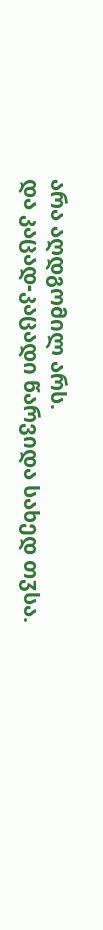არა აღდგომილ არს.
და კაცად-კაცადი წარვიდა სახედ თჳსა.